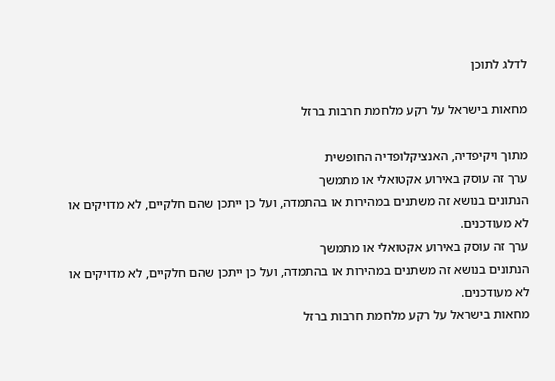לדלג לתוכן

מחאות בישראל על רקע מלחמת חרבות ברזל

מתוך ויקיפדיה, האנציקלופדיה החופשית
ערך זה עוסק באירוע אקטואלי או מתמשך
הנתונים בנושא זה משתנים במהירות או בהתמדה, ועל כן ייתכן שהם חלקיים, לא מדויקים או לא מעודכנים.
ערך זה עוסק באירוע אקטואלי או מתמשך
הנתונים בנושא זה משתנים במהירות או בהתמדה, ועל כן ייתכן שהם חלקיים, לא מדויקים או לא מעודכנים.
מחאות בישראל על רקע מלחמת חרבות ברזל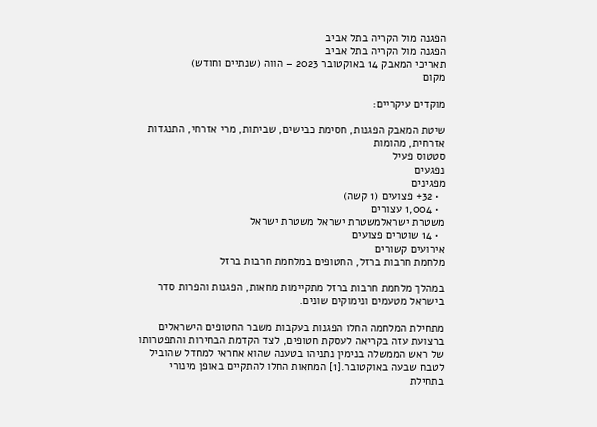הפגנה מול הקריה בתל אביב
הפגנה מול הקריה בתל אביב
תאריכי המאבק 14 באוקטובר 2023 – הווה (שנתיים וחודש)
מקום

מוקדים עיקריים:

שיטת המאבק הפגנות, חסימת כבישים, שביתות, מרי אזרחי, התנגדות אזרחית, מהומות
סטטוס פעיל
נפגעים
מפגינים
  • 32+ פצועים (1 קשה)
  • 1,004 עצורים
משטרת ישראלמשטרת ישראל משטרת ישראל
  • 14 שוטרים פצועים
אירועים קשורים
מלחמת חרבות ברזל, החטופים במלחמת חרבות ברזל

במהלך מלחמת חרבות ברזל מתקיימות מחאות, הפגנות והפרות סדר בישראל מטעמים ונימוקים שונים.

מתחילת המלחמה החלו הפגנות בעקבות משבר החטופים הישראלים ברצועת עזה בקריאה לעסקת חטופים, לצד הקדמת הבחירות והתפטרותו של ראש הממשלה בנימין נתניהו בטענה שהוא אחראי למחדל שהוביל לטבח שבעה באוקטובר.[1] המחאות החלו להתקיים באופן מינורי בתחילת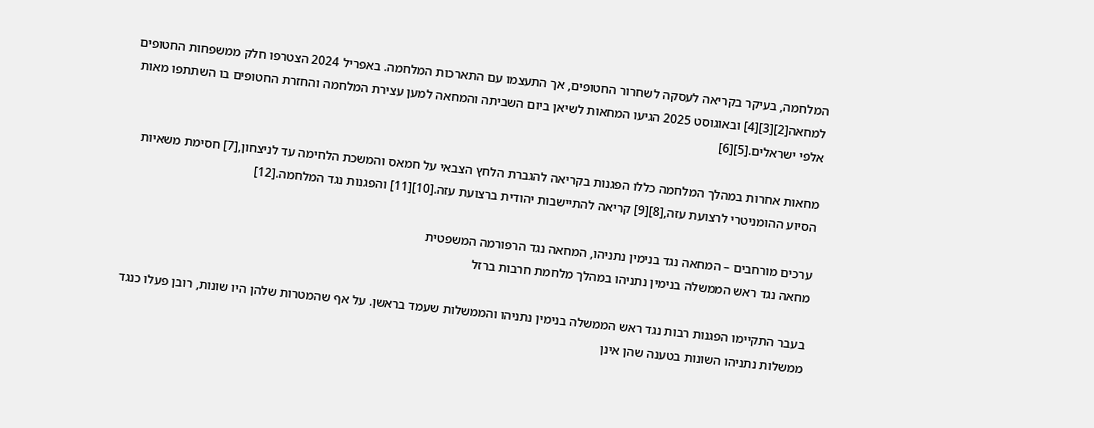המלחמה, בעיקר בקריאה לעסקה לשחרור החטופים, אך התעצמו עם התארכות המלחמה. באפריל 2024 הצטרפו חלק ממשפחות החטופים למחאה[2][3][4] ובאוגוסט 2025 הגיעו המחאות לשיאן ביום השביתה והמחאה למען עצירת המלחמה והחזרת החטופים בו השתתפו מאות אלפי ישראלים.[5][6]

מחאות אחרות במהלך המלחמה כללו הפגנות בקריאה להגברת הלחץ הצבאי על חמאס והמשכת הלחימה עד לניצחון,[7] חסימת משאיות הסיוע ההומניטרי לרצועת עזה,[8][9] קריאה להתיישבות יהודית ברצועת עזה.[10][11] והפגנות נגד המלחמה.[12]

ערכים מורחבים – המחאה נגד בנימין נתניהו, המחאה נגד הרפורמה המשפטית
מחאה נגד ראש הממשלה בנימין נתניהו במהלך מלחמת חרבות ברזל

בעבר התקיימו הפגנות רבות נגד ראש הממשלה בנימין נתניהו והממשלות שעמד בראשן. על אף שהמטרות שלהן היו שונות, רובן פעלו כנגד ממשלות נתניהו השונות בטענה שהן אינן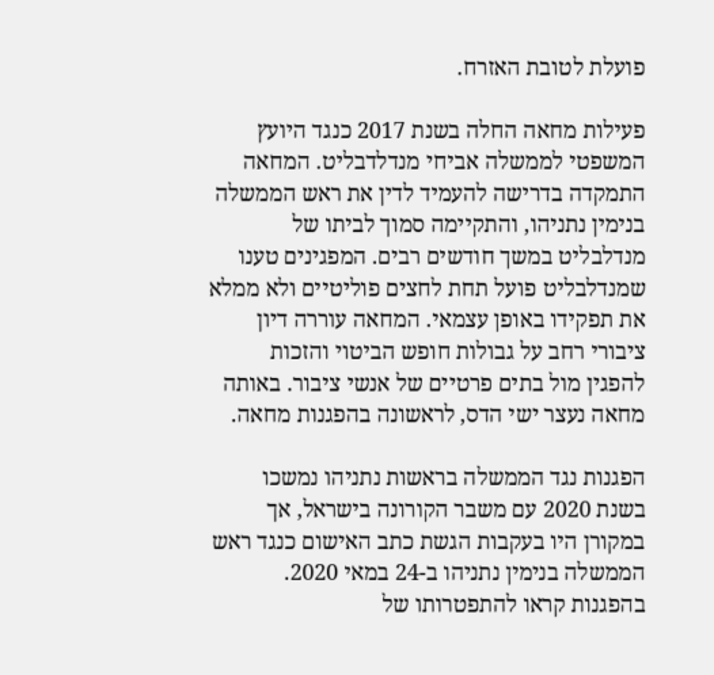פועלת לטובת האזרח.

פעילות מחאה החלה בשנת 2017 כנגד היועץ המשפטי לממשלה אביחי מנדלדבליט. המחאה התמקדה בדרישה להעמיד לדין את ראש הממשלה בנימין נתניהו, והתקיימה סמוך לביתו של מנדלבליט במשך חודשים רבים. המפגינים טענו שמנדלבליט פועל תחת לחצים פוליטיים ולא ממלא את תפקידו באופן עצמאי. המחאה עוררה דיון ציבורי רחב על גבולות חופש הביטוי והזכות להפגין מול בתים פרטיים של אנשי ציבור. באותה מחאה נעצר ישי הדס, לראשונה בהפגנות מחאה.

הפגנות נגד הממשלה בראשות נתניהו נמשכו בשנת 2020 עם משבר הקורונה בישראל, אך במקורן היו בעקבות הגשת כתב האישום כנגד ראש הממשלה בנימין נתניהו ב-24 במאי 2020. בהפגנות קראו להתפטרותו של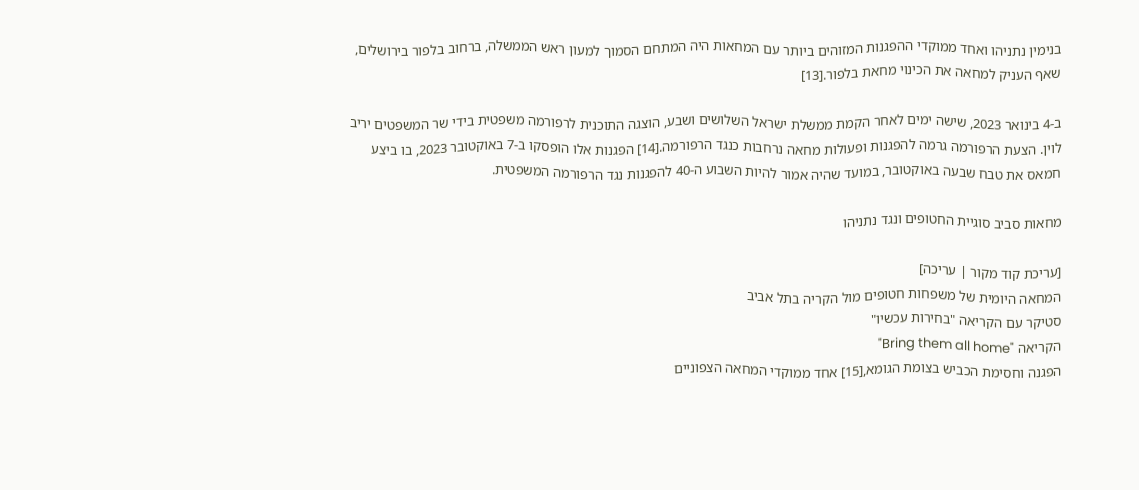בנימין נתניהו ואחד ממוקדי ההפגנות המזוהים ביותר עם המחאות היה המתחם הסמוך למעון ראש הממשלה, ברחוב בלפור בירושלים, שאף העניק למחאה את הכינוי מחאת בלפור.[13]

ב-4 בינואר 2023, שישה ימים לאחר הקמת ממשלת ישראל השלושים ושבע, הוצגה התוכנית לרפורמה משפטית בידי שר המשפטים יריב לוין. הצעת הרפורמה גרמה להפגנות ופעולות מחאה נרחבות כנגד הרפורמה.[14] הפגנות אלו הופסקו ב-7 באוקטובר 2023, בו ביצע חמאס את טבח שבעה באוקטובר, במועד שהיה אמור להיות השבוע ה-40 להפגנות נגד הרפורמה המשפטית.

מחאות סביב סוגיית החטופים ונגד נתניהו

[עריכת קוד מקור | עריכה]
המחאה היומית של משפחות חטופים מול הקריה בתל אביב
סטיקר עם הקריאה "בחירות עכשיו"
הקריאה "Bring them all home"
הפגנה וחסימת הכביש בצומת הגומא,[15] אחד ממוקדי המחאה הצפוניים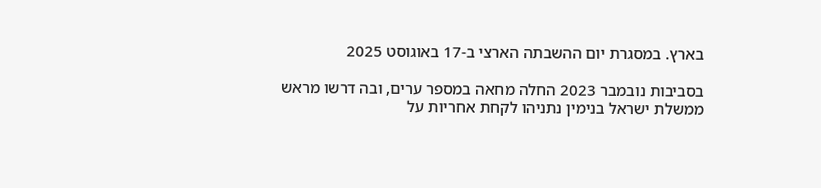בארץ. במסגרת יום ההשבתה הארצי ב-17 באוגוסט 2025

בסביבות נובמבר 2023 החלה מחאה במספר ערים, ובה דרשו מראש ממשלת ישראל בנימין נתניהו לקחת אחריות על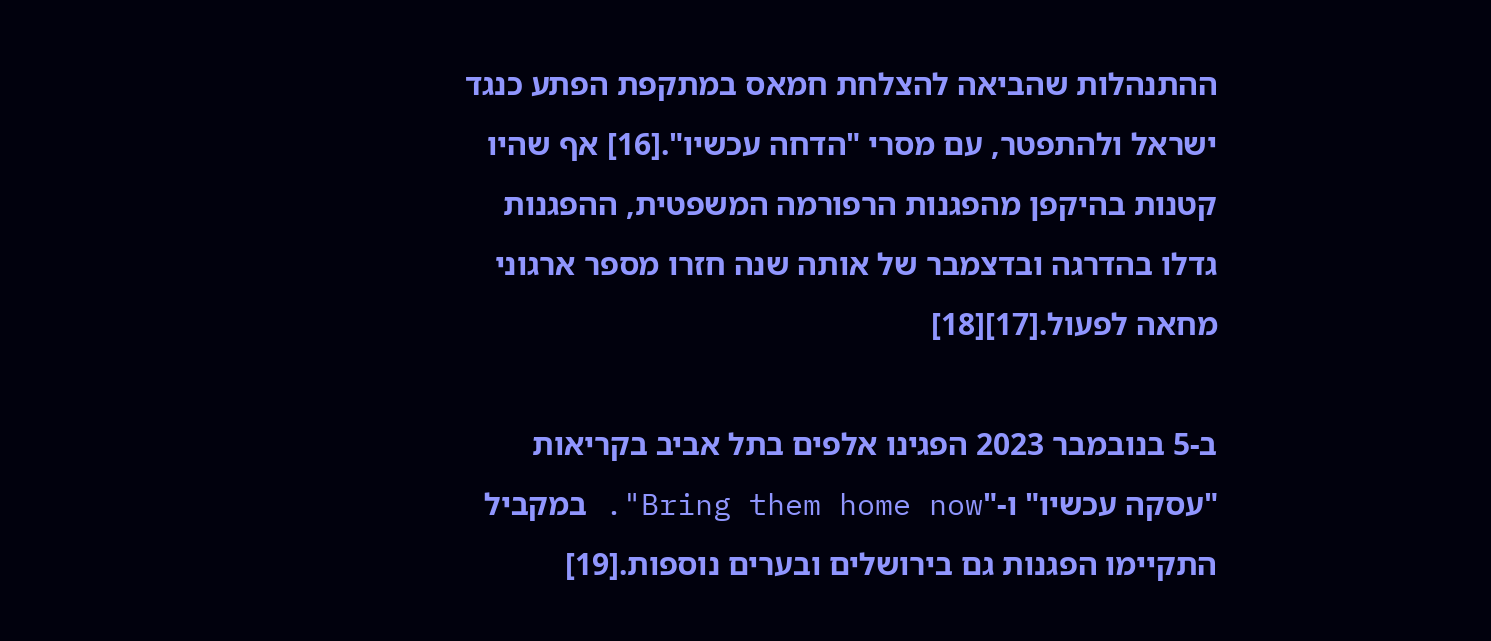ההתנהלות שהביאה להצלחת חמאס במתקפת הפתע כנגד ישראל ולהתפטר, עם מסרי "הדחה עכשיו".[16] אף שהיו קטנות בהיקפן מהפגנות הרפורמה המשפטית, ההפגנות גדלו בהדרגה ובדצמבר של אותה שנה חזרו מספר ארגוני מחאה לפעול.[17][18]

ב-5 בנובמבר 2023 הפגינו אלפים בתל אביב בקריאות "עסקה עכשיו" ו-"Bring them home now". במקביל התקיימו הפגנות גם בירושלים ובערים נוספות.[19]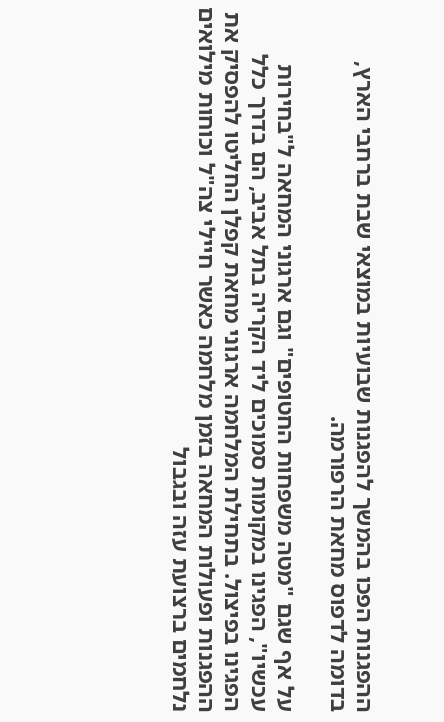ההפגנות הפכו בהמשך להפגנות שבועיות במוצאי שבת ברחבי הארץ, בדומה לדפוס מחאת הרפורמה.

על אף שגם "מטה משפחות החטופים" וגם ארגוני המחאה ל"בחירות עכשיו", הפגינו במקומות סמוכים ליד הקריה בתל אביב, הם בדרך כלל הפגינו בפיצול. בתחילת המלחמה ארגוני מחאת קפלן החליטו להפסיק את ההפגנות ופעולות המחאה בזמן מלחמה כאשר חיילי צה"ל וכוחות מילואים נלחמים ברצועת עזה ובגבול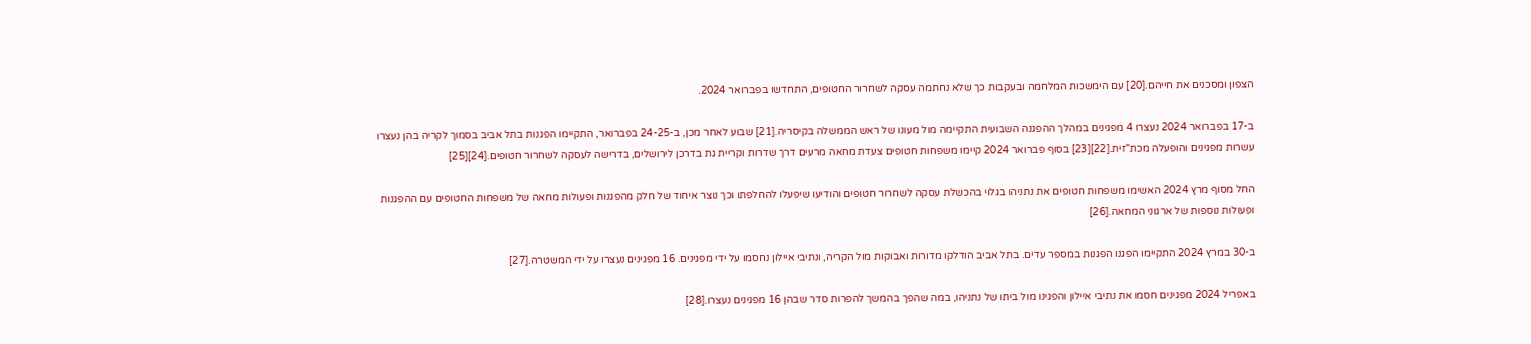הצפון ומסכנים את חייהם.[20] עם הימשכות המלחמה ובעקבות כך שלא נחתמה עסקה לשחרור החטופים, התחדשו בפברואר 2024.

ב-17 בפברואר 2024 נעצרו 4 מפגינים במהלך ההפגנה השבועית התקיימה מול מעונו של ראש הממשלה בקיסריה.[21] שבוע לאחר מכן, ב-24-25 בפברואר, התקיימו הפגנות בתל אביב בסמוך לקריה בהן נעצרו עשרות מפגינים והופעלה מכת"זית.[22][23] בסוף פברואר 2024 קיימו משפחות חטופים צעדת מחאה מרעים דרך שדרות וקריית גת בדרכן לירושלים, בדרישה לעסקה לשחרור חטופים.[24][25]

החל מסוף מרץ 2024 האשימו משפחות חטופים את נתניהו בגלוי בהכשלת עסקה לשחרור חטופים והודיעו שיפעלו להחלפתו וכך נוצר איחוד של חלק מהפגנות ופעולות מחאה של משפחות החטופים עם ההפגנות ופעולות נוספות של ארגוני המחאה.[26]

ב-30 במרץ 2024 התקיימו הפגנו הפגנות במספר עדים. בתל אביב הודלקו מדורות ואבוקות מול הקריה, ונתיבי איילון נחסמו על ידי מפגינים. 16 מפגינים נעצרו על ידי המשטרה.[27]

באפריל 2024 מפגינים חסמו את נתיבי איילון והפגינו מול ביתו של נתניהו, במה שהפך בהמשך להפרות סדר שבהן 16 מפגינים נעצרו.[28]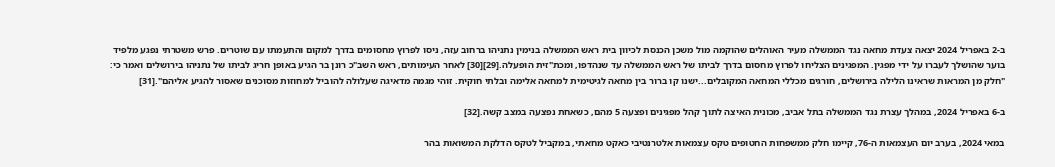ב-2 באפריל 2024 יצאה צעדת מחאה נגד הממשלה מעיר האוהלים שהוקמה מול משכן הכנסת לכיוון בית ראש הממשלה בנימין נתניהו ברחוב עזה, ניסו לפרוץ מחסומים בדרך למקום והתעמתו עם שוטרים. פרש משטרתי נפגע מלפיד בוער שהושלך לעברו על ידי מפגין. המפגינים הצליחו לפרוץ מחסום בדרך לביתו של ראש הממשלה עד שנהדפו, ומכת"זית הופעלה.[29][30] לאחר העימותים, ראש השב"כ רונן בר הגיע באופן חריג לביתו של נתניהו בירושלים ואמר כי: "חלק מן המראות שראינו הלילה בירושלים, חורגים מכללי המחאה המקובלים...ישנו קו ברור בין מחאה לגיטימית למחאה אלימה ובלתי חוקית. זוהי מגמה מדאיגה שעלולה להוביל למחוזות מסוכנים שאסור להגיע אליהם".[31]

ב-6 באפריל 2024, במהלך עצרת נגד הממשלה בתל אביב, מכונית האיצה לתוך קהל מפגינים ופצעה 5 מהם, כשאחת נפצעה במצב קשה.[32]

במאי 2024, בערב יום העצמאות ה-76, קיימו חלק ממשפחות החטופים טקס עצמאות אלטרנטיבי כאקט מחאתי, במקביל לטקס הדלקת המשואות בהר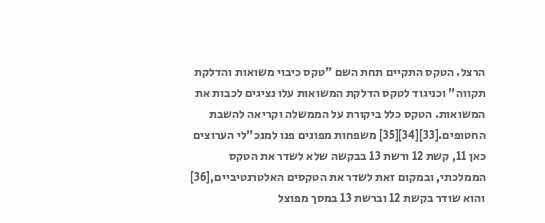הרצל. הטקס התקיים תחת השם "טקס כיבוי משואות והדלקת תקווה" וכניגוד לטקס הדלקת המשואות עלו נציגים לכבות את המשואות. הטקס כלל ביקורת על הממשלה וקריאה להשבת החטופים.[33][34][35] משפחות מפונים פנו למנכ"לי הערוצים כאן 11, קשת 12 ורשת 13 בבקשה שלא לשדר את הטקס הממלכתי, ובמקום זאת לשדר את הטקסים האלטרנטיביים,[36] והוא שודר בקשת 12 וברשת 13 במסך מפוצל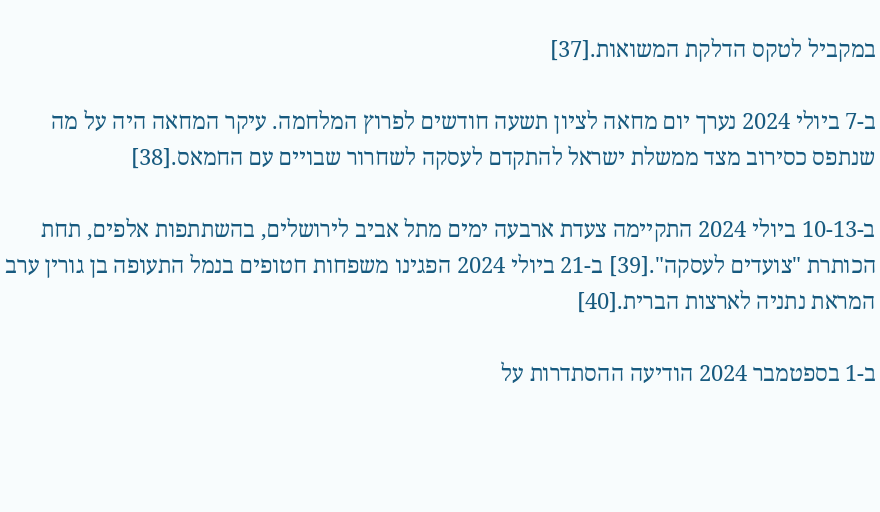במקביל לטקס הדלקת המשואות.[37]

ב-7 ביולי 2024 נערך יום מחאה לציון תשעה חודשים לפרוץ המלחמה. עיקר המחאה היה על מה שנתפס כסירוב מצד ממשלת ישראל להתקדם לעסקה לשחרור שבויים עם החמאס.[38]

ב-10-13 ביולי 2024 התקיימה צעדת ארבעה ימים מתל אביב לירושלים, בהשתתפות אלפים, תחת הכותרת "צועדים לעסקה".[39] ב-21 ביולי 2024 הפגינו משפחות חטופים בנמל התעופה בן גורין ערב המראת נתניה לארצות הברית.[40]

ב-1 בספטמבר 2024 הודיעה ההסתדרות על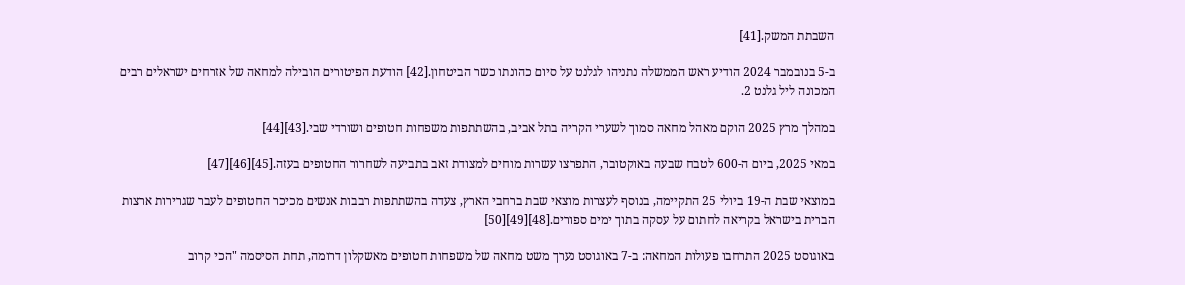השבתת המשק.[41]

ב-5 בנובמבר 2024 הודיע ראש הממשלה נתניהו לגלנט על סיום כהונתו כשר הביטחון.[42] הודעת הפיטורים הובילה למחאה של אזרחים ישראלים רבים המכונה ליל גלנט 2.

במהלך מרץ 2025 הוקם מאהל מחאה סמוך לשערי הקריה בתל אביב, בהשתתפות משפחות חטופים ושורדי שבי.[43][44]

במאי 2025, ביום ה-600 לטבח שבעה באוקטובר, התפרצו עשרות מוחים למצודת זאב בתביעה לשחרור החטופים בעזה.[45][46][47]

במוצאי שבת ה-19 ביולי 25 התקיימה, בנוסף לעצרות מוצאי שבת ברחבי הארץ, צעדה בהשתתפות רבבות אנשים מכיכר החטופים לעבר שגרירות ארצות הברית בישראל בקריאה לחתום על עסקה בתוך ימים ספורים.[48][49][50]

באוגוסט 2025 התרחבו פעולות המחאה: ב-7 באוגוסט נערך משט מחאה של משפחות חטופים מאשקלון דרומה, תחת הסיסמה "הכי קרוב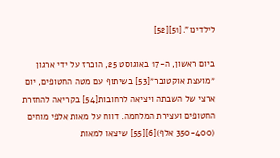לילדינו".[51][52]

ביום ראשון, ה-17 באוגוסט 25, הוכרז על ידי ארגון ״מועצת אוקטובר״[53] בשיתוף עם מטה החטופים, יום ארצי של השבתה ויציאה לרחובות[54] בקריאה להחזרת החטופים ועצירת המלחמה. דווח על מאות אלפי מוחים (350-400 אלף)[6][55] שיצאו למאות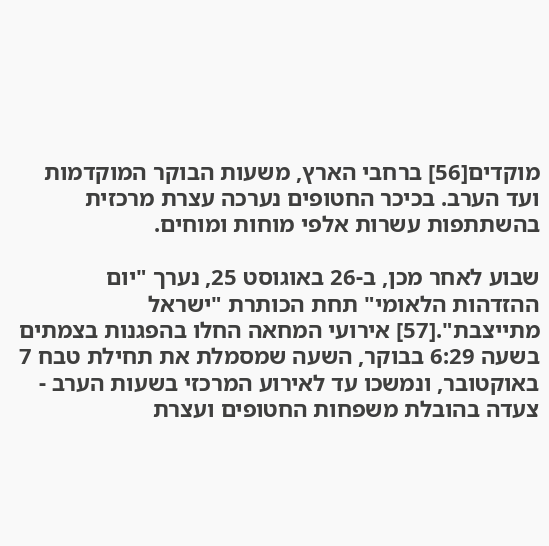מוקדים[56] ברחבי הארץ, משעות הבוקר המוקדמות ועד הערב. בכיכר החטופים נערכה עצרת מרכזית בהשתתפות עשרות אלפי מוחות ומוחים.

שבוע לאחר מכן, ב-26 באוגוסט 25, נערך "יום ההזדהות הלאומי" תחת הכותרת "ישראל מתייצבת".[57] אירועי המחאה החלו בהפגנות בצמתים בשעה 6:29 בבוקר, השעה שמסמלת את תחילת טבח 7 באוקטובר, ונמשכו עד לאירוע המרכזי בשעות הערב - צעדה בהובלת משפחות החטופים ועצרת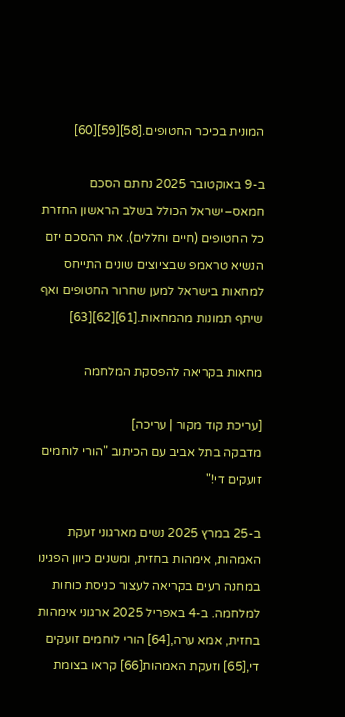המונית בכיכר החטופים.[58][59][60]

ב-9 באוקטובר 2025 נחתם הסכם חמאס–ישראל הכולל בשלב הראשון החזרת כל החטופים (חיים וחללים). את ההסכם יזם הנשיא טראמפ שבציוצים שונים התייחס למחאות בישראל למען שחרור החטופים ואף שיתף תמונות מהמחאות.[61][62][63]

מחאות בקריאה להפסקת המלחמה

[עריכת קוד מקור | עריכה]
מדבקה בתל אביב עם הכיתוב "הורי לוחמים זועקים די!"

ב-25 במרץ 2025 נשים מארגוני זעקת האמהות, אימהות בחזית, ומשנים כיוון הפגינו במחנה רעים בקריאה לעצור כניסת כוחות למלחמה. ב-4 באפריל 2025 ארגוני אימהות בחזית, אמא ערה,[64] הורי לוחמים זועקים די,[65] וזעקת האמהות[66] קראו בצומת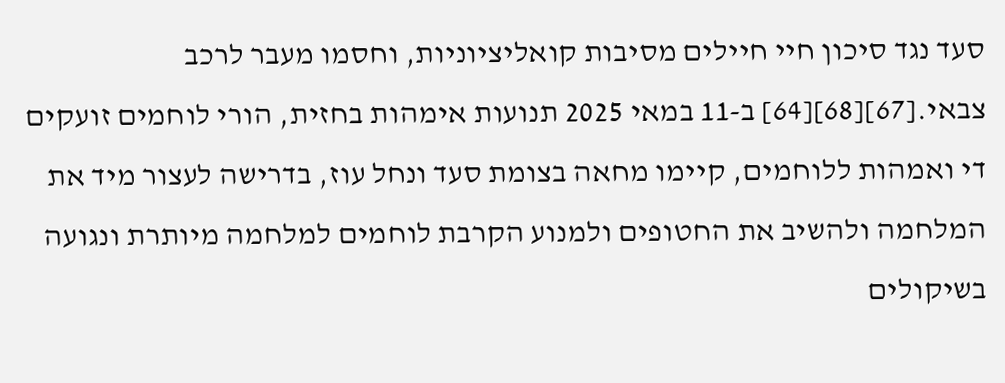סעד נגד סיכון חיי חיילים מסיבות קואליציוניות, וחסמו מעבר לרכב צבאי.[67][68][64] ב-11 במאי 2025 תנועות אימהות בחזית, הורי לוחמים זועקים די ואמהות ללוחמים, קיימו מחאה בצומת סעד ונחל עוז, בדרישה לעצור מיד את המלחמה ולהשיב את החטופים ולמנוע הקרבת לוחמים למלחמה מיותרת ונגועה בשיקולים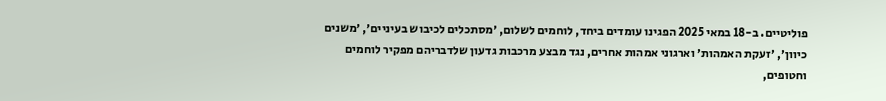פוליטיים. ב-18 במאי 2025 הפגינו עומדים ביחד, לוחמים לשלום, ׳מסתכלים לכיבוש בעיניים׳, ׳משנים כיוון׳, ׳זעקת האמהות׳ וארגוני אמהות אחרים, נגד מבצע מרכבות גדעון שלדבריהם מפקיר לוחמים וחטופים,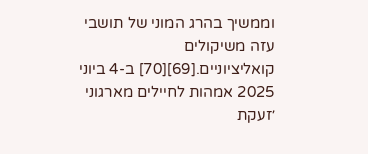וממשיך בהרג המוני של תושבי עזה משיקולים קואליציוניים.[69][70] ב-4 ביוני 2025 אמהות לחיילים מארגוני ׳זעקת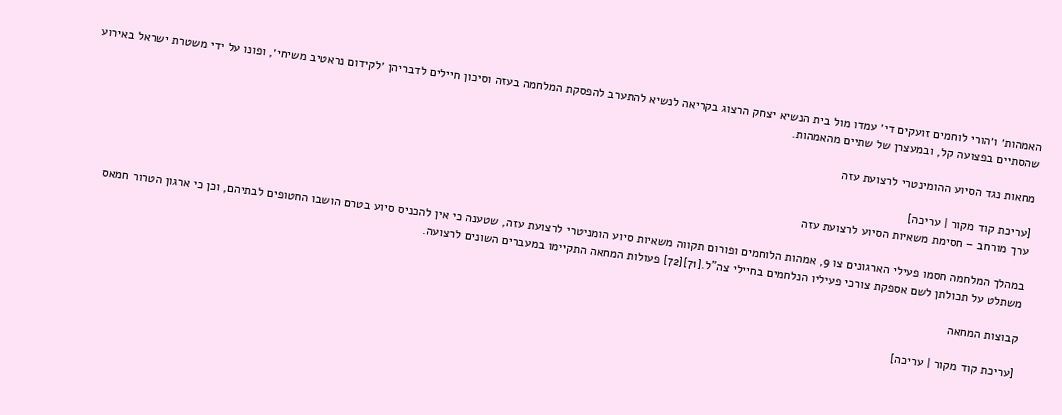האמהות׳ ו׳הורי לוחמים זועקים די׳ עמדו מול בית הנשיא יצחק הרצוג בקריאה לנשיא להתערב להפסקת המלחמה בעזה וסיכון חיילים לדבריהן ׳לקידום נראטיב משיחי׳, ופונו על ידי משטרת ישראל באירוע שהסתיים בפצועה קל, ובמעצרן של שתיים מהאמהות.

מחאות נגד הסיוע ההומינטרי לרצועת עזה

[עריכת קוד מקור | עריכה]
ערך מורחב – חסימת משאיות הסיוע לרצועת עזה

במהלך המלחמה חסמו פעילי הארגונים צו 9, אמהות הלוחמים ופורום תקווה משאיות סיוע הומניטרי לרצועת עזה, שטענה כי אין להכניס סיוע בטרם הושבו החטופים לבתיהם, וכן כי ארגון הטרור חמאס משתלט על תכולתן לשם אספקת צורכי פעיליו הנלחמים בחיילי צה"ל.[71][72] פעולות המחאה התקיימו במעברים השונים לרצועה.

קבוצות המחאה

[עריכת קוד מקור | עריכה]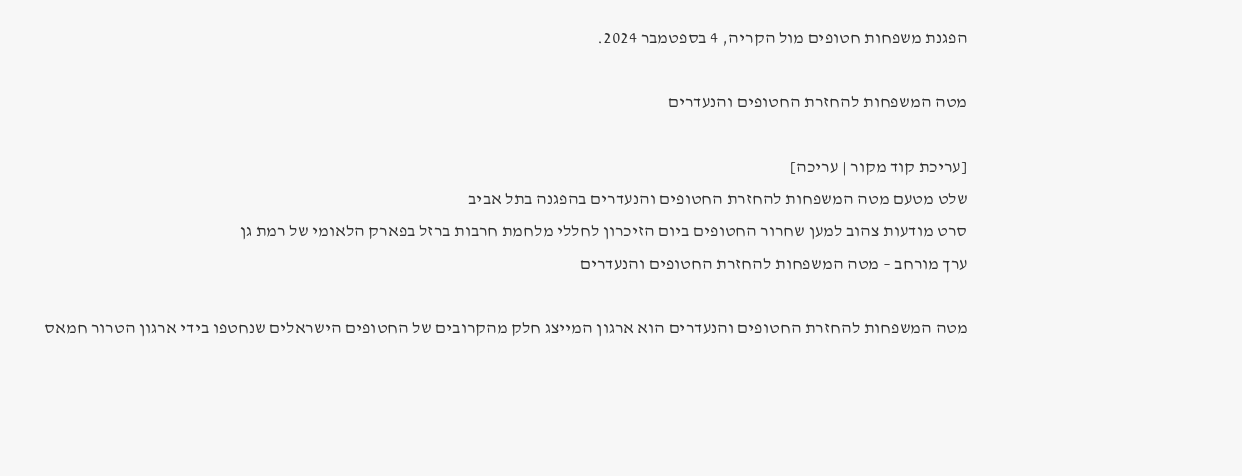הפגנת משפחות חטופים מול הקריה, 4 בספטמבר 2024.

מטה המשפחות להחזרת החטופים והנעדרים

[עריכת קוד מקור | עריכה]
שלט מטעם מטה המשפחות להחזרת החטופים והנעדרים בהפגנה בתל אביב
סרט מודעות צהוב למען שחרור החטופים ביום הזיכרון לחללי מלחמת חרבות ברזל בפארק הלאומי של רמת גן
ערך מורחב – מטה המשפחות להחזרת החטופים והנעדרים

מטה המשפחות להחזרת החטופים והנעדרים הוא ארגון המייצג חלק מהקרובים של החטופים הישראלים שנחטפו בידי ארגון הטרור חמאס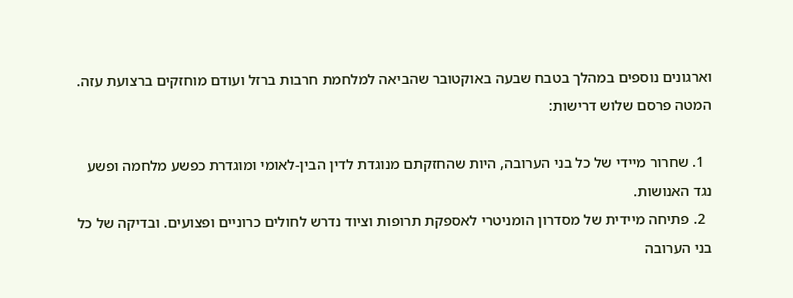וארגונים נוספים במהלך בטבח שבעה באוקטובר שהביאה למלחמת חרבות ברזל ועודם מוחזקים ברצועת עזה. המטה פרסם שלוש דרישות:

  1. שחרור מיידי של כל בני הערובה, היות שהחזקתם מנוגדת לדין הבין-לאומי ומוגדרת כפשע מלחמה ופשע נגד האנושות.
  2. פתיחה מיידית של מסדרון הומניטרי לאספקת תרופות וציוד נדרש לחולים כרוניים ופצועים. ובדיקה של כל בני הערובה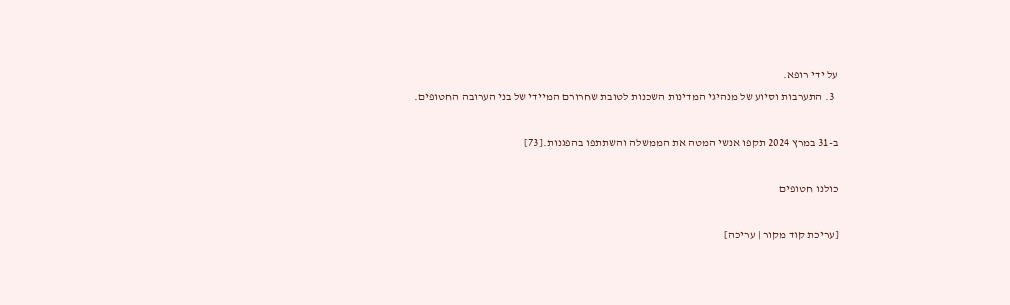על ידי רופא.
  3. התערבות וסיוע של מנהיגי המדינות השכנות לטובת שחרורם המיידי של בני הערובה החטופים.

ב-31 במרץ 2024 תקפו אנשי המטה את הממשלה והשתתפו בהפגנות.[73]

כולנו חטופים

[עריכת קוד מקור | עריכה]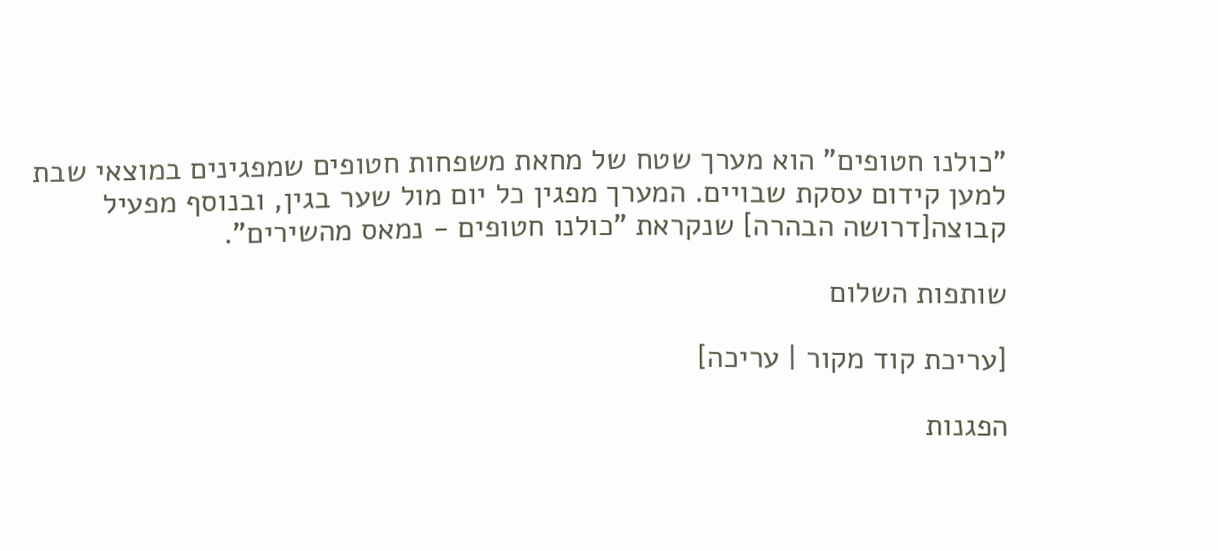"כולנו חטופים" הוא מערך שטח של מחאת משפחות חטופים שמפגינים במוצאי שבת למען קידום עסקת שבויים. המערך מפגין כל יום מול שער בגין, ובנוסף מפעיל קבוצה[דרושה הבהרה] שנקראת "כולנו חטופים - נמאס מהשירים".

שותפות השלום

[עריכת קוד מקור | עריכה]

הפגנות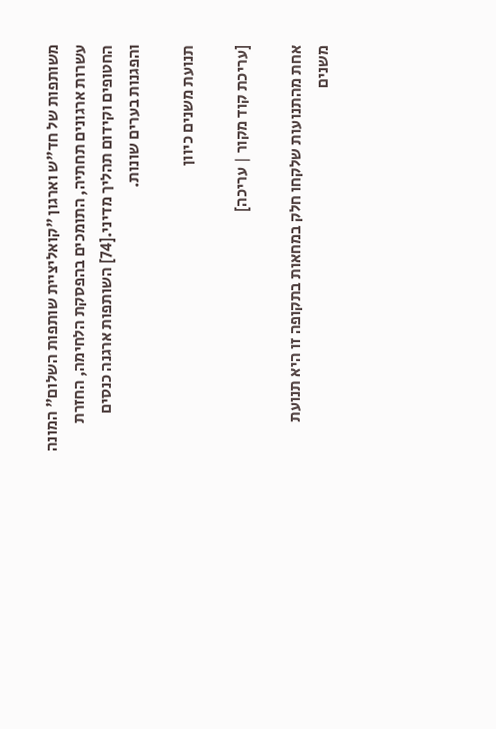משותפות של חד"ש וארגון "קואליציית שותפות השלום" המונה עשרות ארגונים תחתיה, התומכים בהפסקת הלחימה, החזרת החטופים וקידום תהליך מדיני.[74] השותפות ארגנה כנסים והפגנות בערים שונות.

תנועת משנים כיוון

[עריכת קוד מקור | עריכה]

אחת מהתנועות שלקחו חלק במחאות בתקופה זו היא תנועת משנים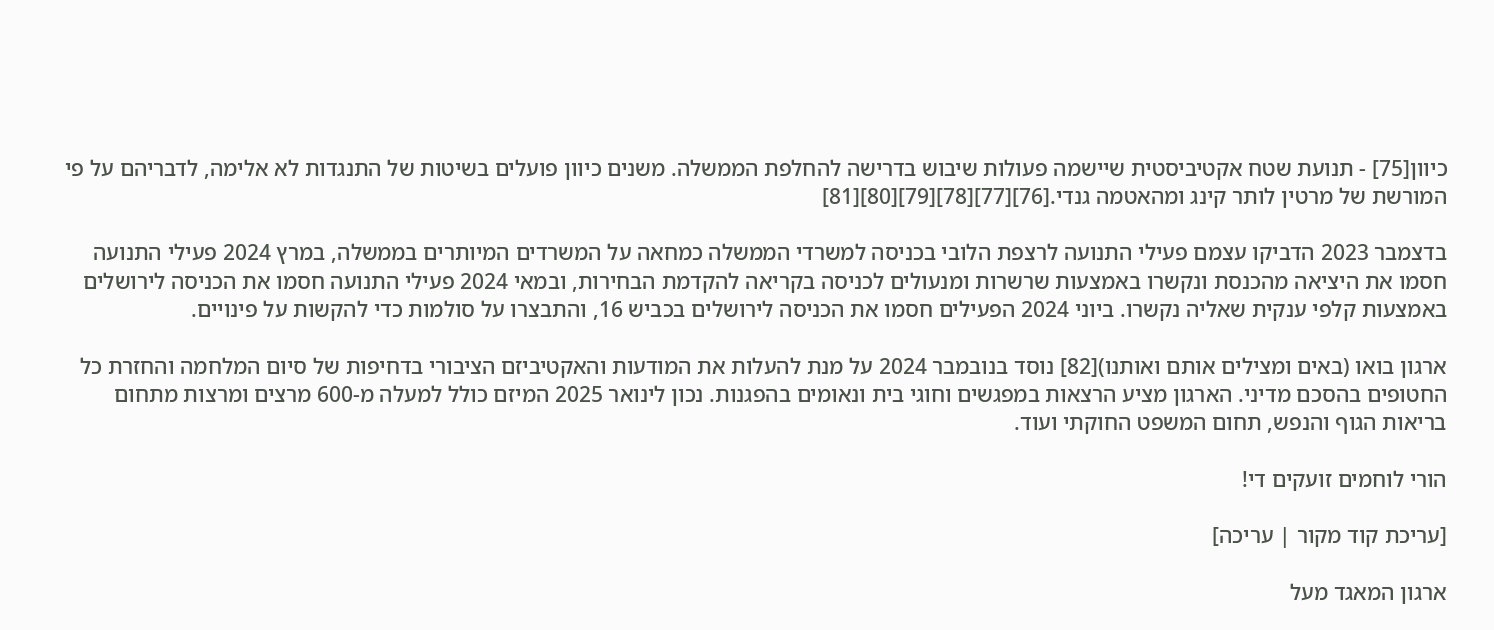כיוון[75] - תנועת שטח אקטיביסטית שיישמה פעולות שיבוש בדרישה להחלפת הממשלה. משנים כיוון פועלים בשיטות של התנגדות לא אלימה, לדבריהם על פי המורשת של מרטין לותר קינג ומהאטמה גנדי.[76][77][78][79][80][81]

בדצמבר 2023 הדביקו עצמם פעילי התנועה לרצפת הלובי בכניסה למשרדי הממשלה כמחאה על המשרדים המיותרים בממשלה, במרץ 2024 פעילי התנועה חסמו את היציאה מהכנסת ונקשרו באמצעות שרשרות ומנעולים לכניסה בקריאה להקדמת הבחירות, ובמאי 2024 פעילי התנועה חסמו את הכניסה לירושלים באמצעות קלפי ענקית שאליה נקשרו. ביוני 2024 הפעילים חסמו את הכניסה לירושלים בכביש 16, והתבצרו על סולמות כדי להקשות על פינויים.

ארגון בואו (באים ומצילים אותם ואותנו)[82] נוסד בנובמבר 2024 על מנת להעלות את המודעות והאקטיביזם הציבורי בדחיפות של סיום המלחמה והחזרת כל החטופים בהסכם מדיני. הארגון מציע הרצאות במפגשים וחוגי בית ונאומים בהפגנות. נכון לינואר 2025 המיזם כולל למעלה מ-600 מרצים ומרצות מתחום בריאות הגוף והנפש, תחום המשפט החוקתי ועוד.

הורי לוחמים זועקים די!

[עריכת קוד מקור | עריכה]

ארגון המאגד מעל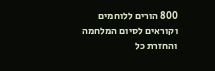800 הורים ללוחמים וקוראים לסיום המלחמה והחזרת כל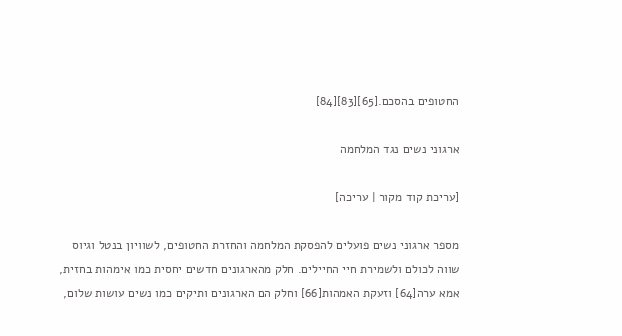החטופים בהסכם.[65][83][84]

ארגוני נשים נגד המלחמה

[עריכת קוד מקור | עריכה]

מספר ארגוני נשים פועלים להפסקת המלחמה והחזרת החטופים, לשוויון בנטל וגיוס שווה לכולם ולשמירת חיי החיילים. חלק מהארגונים חדשים יחסית כמו אימהות בחזית, אמא ערה[64] וזעקת האמהות[66] וחלק הם הארגונים ותיקים כמו נשים עושות שלום,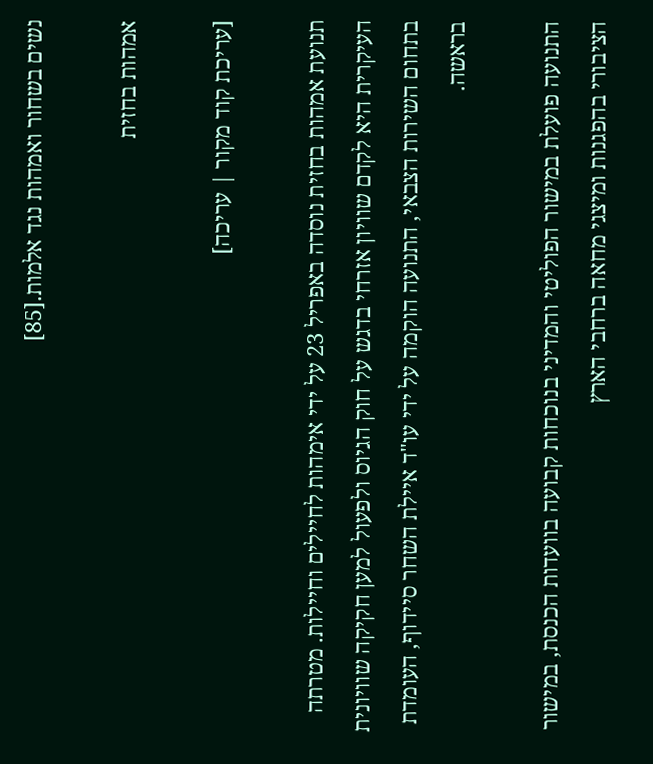נשים בשחור ואמהות נגד אלמות.[85]

אמהות בחזית

[עריכת קוד מקור | עריכה]

תנועת אמהות בחזית נוסדה באפריל 23 על ידי אימהות לחיילים וחיילות. מטרתה העיקרית היא לקדם שוויון אזרחי בדגש על חוק הגיוס ולפעול למען חקיקה שוויונית בתחום השירות הצבאי, התנועה הוקמה על ידי עו"ד איילת השחר סיידוף, העומדת בראשה.

התנועה פועלת במישור הפוליטי והמדיני בנוכחות קבועה בוועדות הכנסת, במישור הציבורי בהפגנות ומיצגי מחאה ברחבי הארץ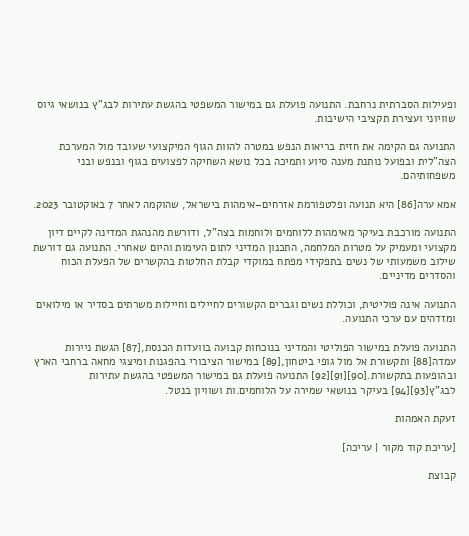ופעילות הסברתית נרחבת. התנועה פועלת גם במישור המשפטי בהגשת עתירות לבג"ץ בנושאי גיוס שוויוני ועצירת תקציבי הישיבות.

התנועה גם הקימה את חזית בריאות הנפש במטרה להוות הגוף המיקצועי שעובד מול המערכת הצה"לית ובפועל נותנת מענה סיוע ותמיכה בכל נושא השחיקה לפצועים בגוף ובנפש ובני משפחותיהם.

אמא ערה[86] היא תנועה ופלטפורמת אזרחים–אימהות בישראל, שהוקמה לאחר 7 באוקטובר 2023.

התנועה מורכבת בעיקר מאימהות ללוחמים ולוחמות בצה"ל, ודורשת מהנהגת המדינה לקיים דיון מקצועי ומעמיק על מטרות המלחמה, התכנון המדיני לתום העימות והיום שאחרי. התנועה גם דורשת שילוב משמעותי של נשים בתפקידי מפתח במוקדי קבלת החלטות בהקשרים של הפעלת הכוח והסדרים מדיניים.

התנועה אינה פוליטית, וכוללת נשים וגברים הקשורים לחיילים וחיילות משרתים בסדיר או מילואים ומזדהים עם ערכי התנועה.

התנועה פועלת במישור הפוליטי והמדיני בנוכחות קבועה בוועדות הכנסת,[87] הגשת ניירות עמדה[88] ותקשורת אל מול גופי ביטחון,[89] במישור הציבורי בהפגנות ומיצגי מחאה ברחבי הארץ ובהופעות בתקשורת.[90][91][92] התנועה פועלת גם במישור המשפטי בהגשת עתירות לבג"ץ[93][94] בעיקר בנושאי שמירה על הלוחמים.ות ושוויון בנטל.

זעקת האמהות

[עריכת קוד מקור | עריכה]

קבוצת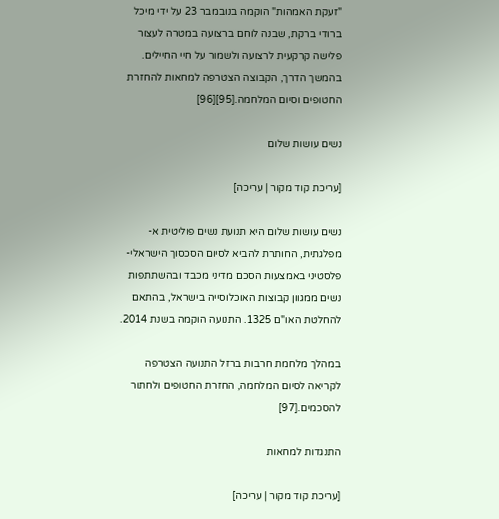"זעקת האמהות" הוקמה בנובמבר 23 על ידי מיכל ברודי ברקת, שבנה לוחם ברצועה במטרה לעצור פלישה קרקעית לרצועה ולשמור על חיי החיילים. בהמשך הדרך, הקבוצה הצטרפה למחאות להחזרת החטופים וסיום המלחמה.[95][96]

נשים עושות שלום

[עריכת קוד מקור | עריכה]

נשים עושות שלום היא תנועת נשים פוליטית א-מפלגתית, החותרת להביא לסיום הסכסוך הישראלי-פלסטיני באמצעות הסכם מדיני מכבד ובהשתתפות נשים ממגוון קבוצות האוכלוסייה בישראל, בהתאם להחלטת האו"ם 1325. התנועה הוקמה בשנת 2014.

במהלך מלחמת חרבות ברזל התנועה הצטרפה לקריאה לסיום המלחמה, החזרת החטופים ולחתור להסכמים.[97]

התנגדות למחאות

[עריכת קוד מקור | עריכה]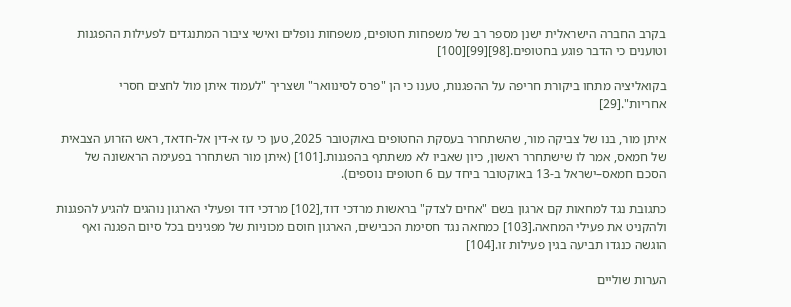בקרב החברה הישראלית ישנן מספר רב של משפחות חטופים, משפחות נופלים ואישי ציבור המתנגדים לפעילות ההפגנות וטוענים כי הדבר פוגע בחטופים.[98][99][100]

בקואליציה מתחו ביקורת חריפה על ההפגנות, טענו כי הן "פרס לסינוואר" ושצריך "לעמוד איתן מול לחצים חסרי אחריות".[29]

איתן מור, בנו של צביקה מור, שהשתחרר בעסקת החטופים באוקטובר 2025, טען כי עז א-דין אל-חדאד, ראש הזרוע הצבאית של חמאס, אמר לו שישתחרר ראשון, כיון שאביו לא משתתף בהפגנות.[101] (איתן מור השתחרר בפעימה הראשונה של הסכם חמאס–ישראל ב-13 באוקטובר ביחד עם 6 חטופים נוספים).

כתגובת נגד למחאות קם ארגון בשם "אחים לצדק" בראשות מרדכי דוד,[102] מרדכי דוד ופעילי הארגון נוהגים להגיע להפגנות ולהקניט את פעילי המחאה.[103] כמחאה נגד חסימת הכבישים, הארגון חוסם מכוניות של מפגינים בכל סיום הפגנה ואף הוגשה כנגדו תביעה בגין פעילות זו.[104]

הערות שוליים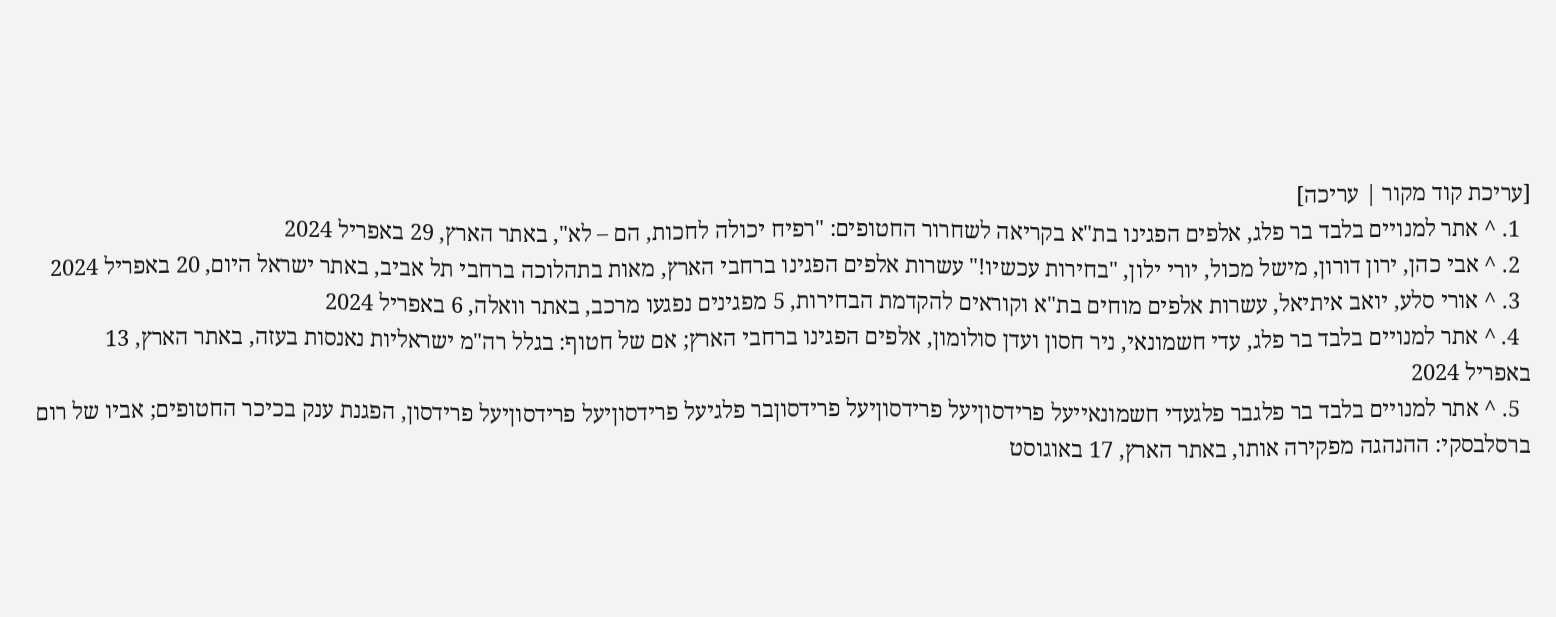[עריכת קוד מקור | עריכה]
  1. ^ אתר למנויים בלבד בר פלג, אלפים הפגינו בת"א בקריאה לשחרור החטופים: "רפיח יכולה לחכות, הם – לא", באתר הארץ, 29 באפריל 2024
  2. ^ אבי כהן, ירון דורון, מישל מכול, יורי ילון, "בחירות עכשיו!" עשרות אלפים הפגינו ברחבי הארץ, מאות בתהלוכה ברחבי תל אביב, באתר ישראל היום, 20 באפריל 2024
  3. ^ אורי סלע, יואב איתיאל, עשרות אלפים מוחים בת"א וקוראים להקדמת הבחירות, 5 מפגינים נפגעו מרכב, באתר וואלה, 6 באפריל 2024
  4. ^ אתר למנויים בלבד בר פלג, עדי חשמונאי, ניר חסון ועדן סולומון, אלפים הפגינו ברחבי הארץ; אם של חטוף: בגלל רה"מ ישראליות נאנסות בעזה, באתר הארץ, 13 באפריל 2024
  5. ^ אתר למנויים בלבד בר פלגבר פלגעדי חשמונאייעל פרידסוןיעל פרידסוןיעל פרידסוןבר פלגיעל פרידסוןיעל פרידסוןיעל פרידסון, הפגנת ענק בכיכר החטופים; אביו של רום ברסלבסקי: ההנהגה מפקירה אותו, באתר הארץ, 17 באוגוסט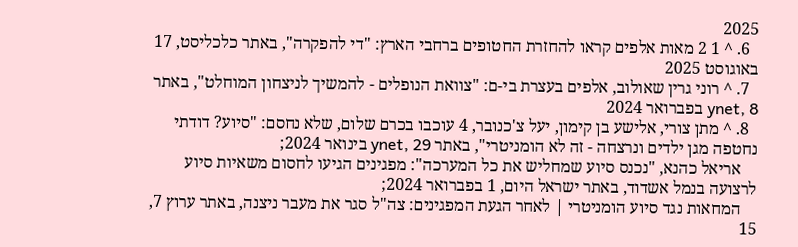2025
  6. ^ 1 2 מאות אלפים קראו להחזרת החטופים ברחבי הארץ: "די להפקרה", באתר כלכליסט, 17 באוגוסט 2025
  7. ^ רוני גרין שאולוב, אלפים בעצרת בי-ם: "צוואת הנופלים - להמשיך לניצחון המוחלט", באתר ynet, 8 בפברואר 2024
  8. ^ מתן צורי, אלישע בן קימון, יעל צ'כנובר, 4 עוכבו בכרם שלום, שלא נחסם: "סיוע? דודתי נחטפה מגן ילדים ונרצחה - זה לא הומניטרי", באתר ynet, 29 בינואר 2024;
    אריאל כהנא, "נכנס סיוע שמחליש את כל המערכה": מפגינים הגיעו לחסום משאיות סיוע לרצועה בנמל אשדוד, באתר ישראל היום, 1 בפברואר 2024;
    המחאות נגד סיוע הומניטרי | לאחר הגעת המפגינים: צה"ל סגר את מעבר ניצנה, באתר ערוץ 7, 15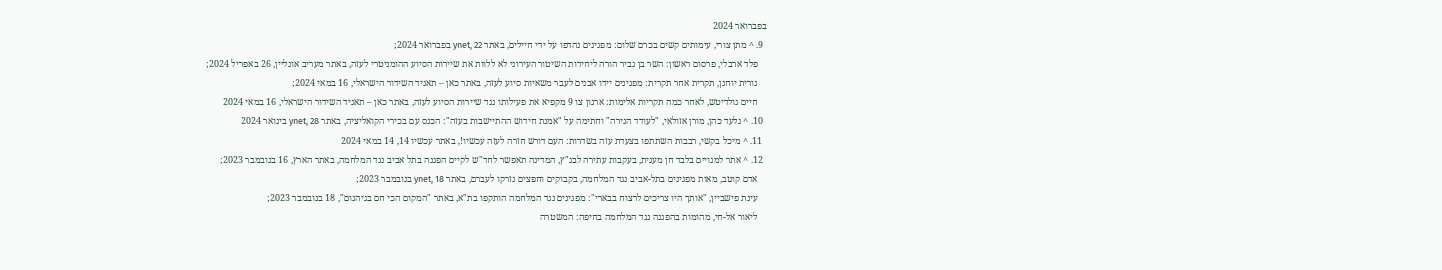בפברואר 2024
  9. ^ מתן צורי, עימותים קשים בכרם שלום: מפגינים נהדפו על ידי חיילים, באתר ynet, 22 בפברואר 2024;
    פלד ארבלי, פרסום ראשון: השר בן גביר הורה ליחידות השיטור העירוני לא ללוות את שיירות הסיוע ההומניטרי לעזה, באתר מעריב אונליין, 26 באפריל 2024;
    נורית יוחנן, תקרית אחר תקרית: מפגינים יידו אבנים לעבר משאיות סיוע לעזה, באתר כאן – תאגיד השידור הישראלי, 16 במאי 2024;
    חיים גולדיטש, לאחר כמה תקריות אלימות: ארגון צו 9 מקפיא את פעילותו נגד שיירות הסיוע לעזה, באתר כאן – תאגיד השידור הישראלי, 16 במאי 2024
  10. ^ גלעד כהן, מורן אזולאי, "לעודד הגירה" וחתימה על "אמנת חידוש ההתיישבות בעזה": הכנס עם בכירי הקואליציה, באתר ynet, 28 בינואר 2024
  11. ^ מיכל בקשי, רבבות השתתפו בצעדת עזה בשדרות: העם דורש חזרה לעזה עכשיו!, באתר עכשיו 14, 14 במאי 2024
  12. ^ אתר למנויים בלבד חן מענית, בעקבות עתירה לבג"ץ, המדינה תאפשר לחד"ש לקיים הפגנה בתל אביב נגד המלחמה, באתר הארץ, 16 בנובמבר 2023;
    אדם קוטב, מאות מפגינים בתל-אביב נגד המלחמה, בקבוקים וחפצים נזרקו לעברם, באתר ynet, 18 בנובמבר 2023;
    עינת פישביין, "אותך היו צריכים לרצוח בבארי": מפגינים נגד המלחמה הותקפו בת"א, באתר "המקום הכי חם בגיהנום", 18 בנובמבר 2023;
    ליאור אל-חי, מהומות בהפגנה נגד המלחמה בחיפה: המשטרה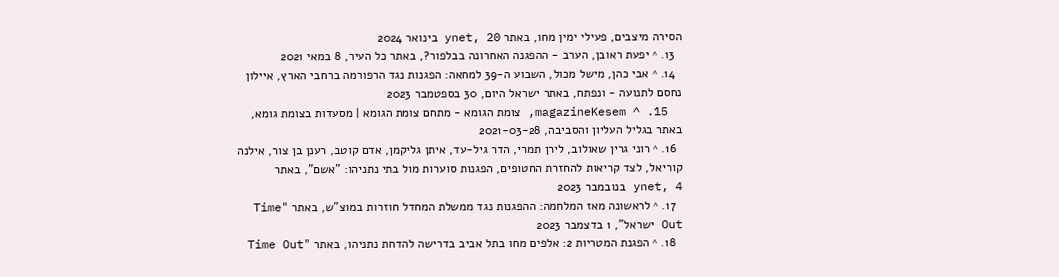הסירה מיצבים, פעילי ימין מחו, באתר ynet, 20 בינואר 2024
  13. ^ יפעת ראובן, הערב - ההפגנה האחרונה בבלפור?, באתר כל העיר, 8 במאי 2021
  14. ^ אבי כהן, מישל מכול, השבוע ה-39 למחאה: הפגנות נגד הרפורמה ברחבי הארץ, איילון נחסם לתנועה - ונפתח, באתר ישראל היום, 30 בספטמבר 2023
  15. ^ magazineKesem, צומת הגומא - מתחם צומת הגומא | מסעדות בצומת גומא, באתר בגליל העליון והסביבה, 2021-03-28
  16. ^ רוני גרין שאולוב, לירן תמרי, הדר גיל-עד, איתן גליקמן, אדם קוטב, רענן בן צור, אילנה קוריאל, לצד קריאות להחזרת החטופים, הפגנות סוערות מול בתי נתניהו: "אשם", באתר ynet, 4 בנובמבר 2023
  17. ^ לראשונה מאז המלחמה: ההפגנות נגד ממשלת המחדל חוזרות במוצ"ש, באתר "Time Out ישראל", 1 בדצמבר 2023
  18. ^ הפגנת המטריות 2: אלפים מחו בתל אביב בדרישה להדחת נתניהו, באתר "Time Out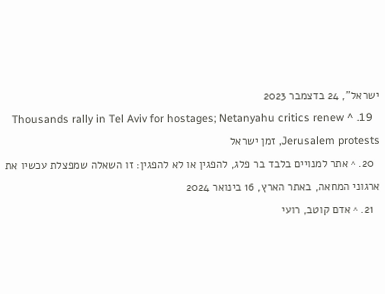ישראל", 24 בדצמבר 2023
  19. ^ Thousands rally in Tel Aviv for hostages; Netanyahu critics renew Jerusalem protests, זמן ישראל
  20. ^ אתר למנויים בלבד בר פלג, להפגין או לא להפגין: זו השאלה שמפצלת עכשיו את ארגוני המחאה, באתר הארץ, 16 בינואר 2024
  21. ^ אדם קוטב, רועי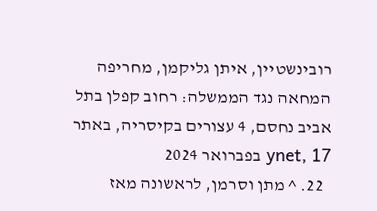רובינשטיין, איתן גליקמן, מחריפה המחאה נגד הממשלה: רחוב קפלן בתל אביב נחסם, 4 עצורים בקיסריה, באתר ynet, 17 בפברואר 2024
  22. ^ מתן וסרמן, לראשונה מאז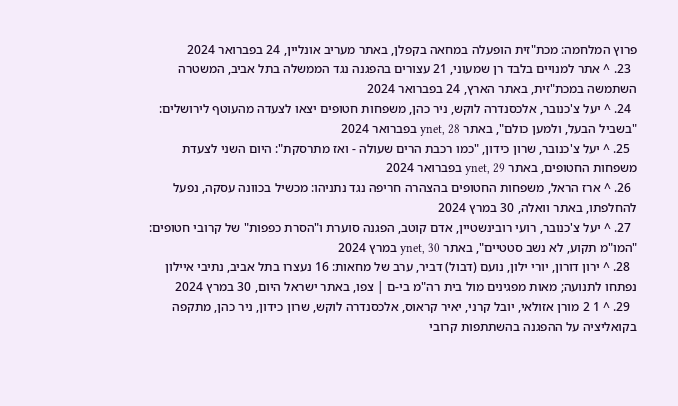פרוץ המלחמה: מכת"זית הופעלה במחאה בקפלן, באתר מעריב אונליין, 24 בפברואר 2024
  23. ^ אתר למנויים בלבד רן שמעוני, 21 עצורים בהפגנה נגד הממשלה בתל אביב, המשטרה השתמשה במכת"זית, באתר הארץ, 24 בפברואר 2024
  24. ^ יעל צ'כנובר, אלכסנדרה לוקש, ניר כהן, משפחות חטופים יצאו לצעדה מהעוטף לירושלים: "בשביל הבעל, ולמען כולם", באתר ynet, 28 בפברואר 2024
  25. ^ יעל צ'כנובר, שרון כידון, "כמו רכבת הרים שעולה - ואז מתרסקת": היום השני לצעדת משפחות החטופים, באתר ynet, 29 בפברואר 2024
  26. ^ ארז הראל, משפחות החטופים בהצהרה חריפה נגד נתניהו: מכשיל בכוונה עסקה, נפעל להחלפתו, באתר וואלה, 30 במרץ 2024
  27. ^ יעל צ'כנובר, רועי רובינשטיין, אדם קוטב, הפגנה סוערת ו"הסרת כפפות" של קרובי חטופים: "המו"מ תקוע, לא נשב סטטיים", באתר ynet, 30 במרץ 2024
  28. ^ ירון דורון, יורי ילון, נועם (דבול) דביר, ערב של מחאות: 16 נעצרו בתל אביב, נתיבי איילון נפתחו לתנועה; מאות מפגינים מול בית רה"מ בי-ם | צפו, באתר ישראל היום, 30 במרץ 2024
  29. ^ 1 2 מורן אזולאי, יובל קרני, יאיר קראוס, אלכסנדרה לוקש, שרון כידון, ניר כהן, מתקפה בקואליציה על ההפגנה בהשתתפות קרובי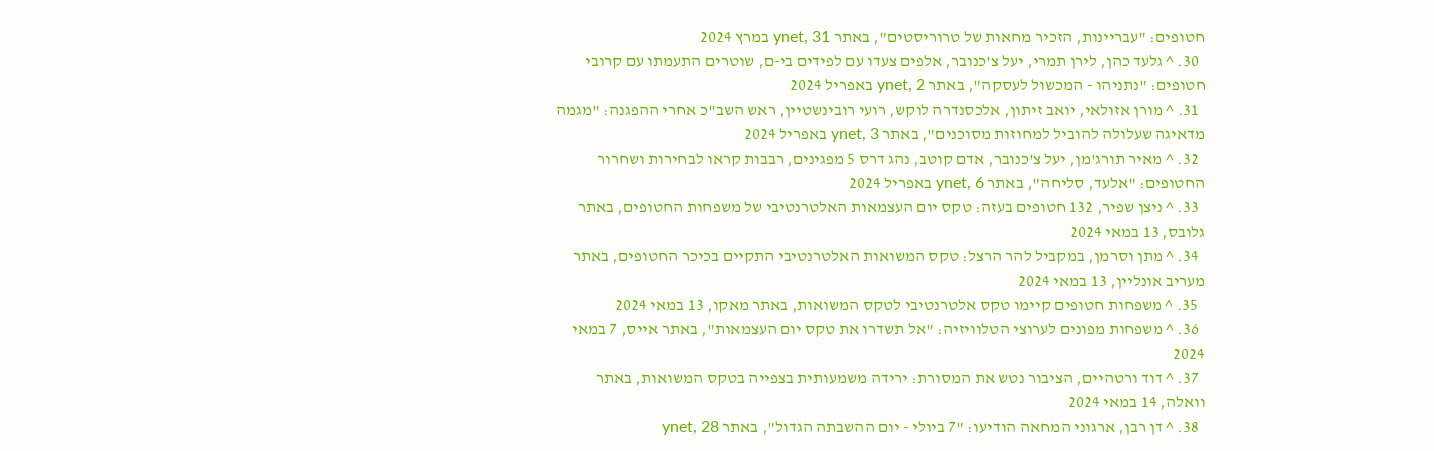חטופים: "עבריינות, הזכיר מחאות של טרוריסטים", באתר ynet, 31 במרץ 2024
  30. ^ גלעד כהן, לירן תמרי, יעל צ'כנובר, אלפים צעדו עם לפידים בי-ם, שוטרים התעמתו עם קרובי חטופים: "נתניהו - המכשול לעסקה", באתר ynet, 2 באפריל 2024
  31. ^ מורן אזולאי, יואב זיתון, אלכסנדרה לוקש, רועי רובינשטיין, ראש השב"כ אחרי ההפגנה: "מגמה מדאיגה שעלולה להוביל למחוזות מסוכנים", באתר ynet, 3 באפריל 2024
  32. ^ מאיר תורג'מן, יעל צ'כנובר, אדם קוטב, נהג דרס 5 מפגינים, רבבות קראו לבחירות ושחרור החטופים: "אלעד, סליחה", באתר ynet, 6 באפריל 2024
  33. ^ ניצן שפיר, 132 חטופים בעזה: טקס יום העצמאות האלטרנטיבי של משפחות החטופים, באתר גלובס, 13 במאי 2024
  34. ^ מתן וסרמן, במקביל להר הרצל: טקס המשואות האלטרנטיבי התקיים בכיכר החטופים, באתר מעריב אונליין, 13 במאי 2024
  35. ^ משפחות חטופים קיימו טקס אלטרנטיבי לטקס המשואות, באתר מאקו, 13 במאי 2024
  36. ^ משפחות מפונים לערוצי הטלוויזיה: "אל תשדרו את טקס יום העצמאות", באתר אייס, 7 במאי 2024
  37. ^ דוד ורטהיים, הציבור נטש את המסורת: ירידה משמעותית בצפייה בטקס המשואות, באתר וואלה, 14 במאי 2024
  38. ^ דן רבן, ארגוני המחאה הודיעו: "7 ביולי - יום ההשבתה הגדול", באתר ynet, 28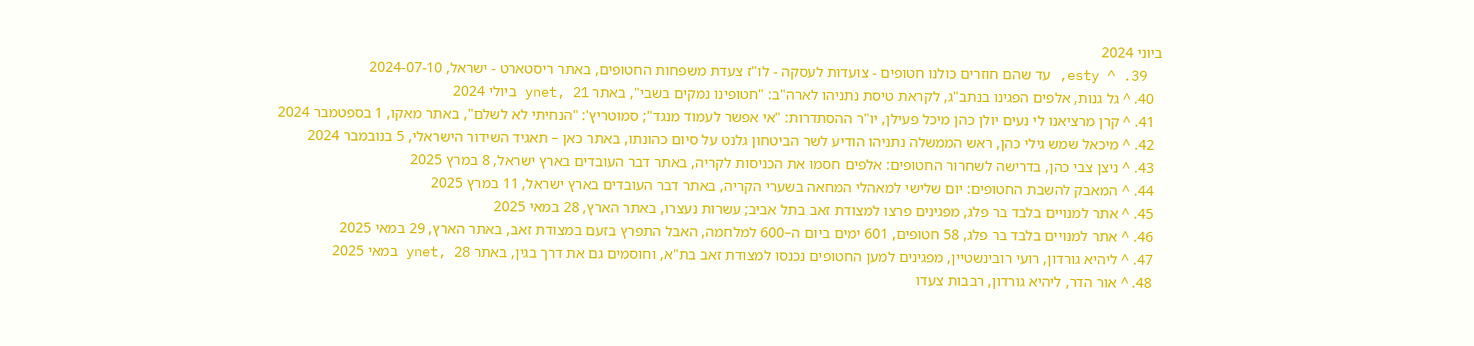ביוני 2024
  39. ^ esty, עד שהם חוזרים כולנו חטופים - צועדות לעסקה - לו"ז צעדת משפחות החטופים, באתר ריסטארט - ישראל, 2024-07-10
  40. ^ גל גנות, אלפים הפגינו בנתב"ג, לקראת טיסת נתניהו לארה"ב: "חטופינו נמקים בשבי", באתר ynet, 21 ביולי 2024
  41. ^ קרן מרציאנו לי נעים יולן כהן מיכל פעילן, יו"ר ההסתדרות: "אי אפשר לעמוד מנגד"; סמוטריץ': "הנחיתי לא לשלם", באתר מאקו, 1 בספטמבר 2024
  42. ^ מיכאל שמש גילי כהן, ראש הממשלה נתניהו הודיע לשר הביטחון גלנט על סיום כהונתו, באתר כאן – תאגיד השידור הישראלי, 5 בנובמבר 2024
  43. ^ ניצן צבי כהן, בדרישה לשחרור החטופים: אלפים חסמו את הכניסות לקריה, באתר דבר העובדים בארץ ישראל, 8 במרץ 2025
  44. ^ המאבק להשבת החטופים: יום שלישי למאהלי המחאה בשערי הקריה, באתר דבר העובדים בארץ ישראל, 11 במרץ 2025
  45. ^ אתר למנויים בלבד בר פלג, מפגינים פרצו למצודת זאב בתל אביב; עשרות נעצרו, באתר הארץ, 28 במאי 2025
  46. ^ אתר למנויים בלבד בר פלג, 58 חטופים, 601 ימים ביום ה–600 למלחמה, האבל התפרץ בזעם במצודת זאב, באתר הארץ, 29 במאי 2025
  47. ^ ליהיא גורדון, רועי רובינשטיין, מפגינים למען החטופים נכנסו למצודת זאב בת"א, וחוסמים גם את דרך בגין, באתר ynet, 28 במאי 2025
  48. ^ אור הדר, ליהיא גורדון, רבבות צעדו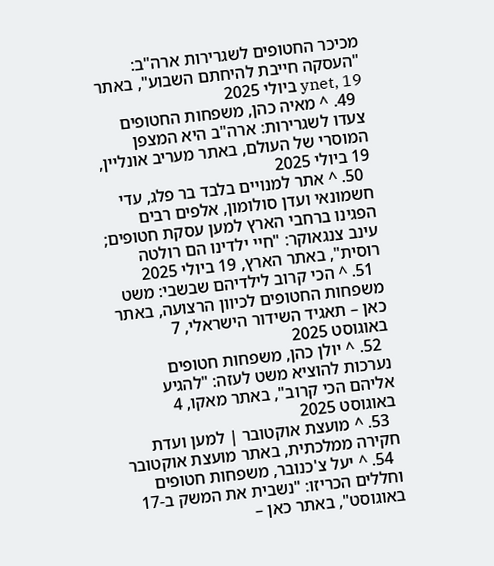מכיכר החטופים לשגרירות ארה"ב: "העסקה חייבת להיחתם השבוע", באתר ynet, 19 ביולי 2025
  49. ^ מאיה כהן, משפחות החטופים צעדו לשגרירות: ארה"ב היא המצפן המוסרי של העולם, באתר מעריב אונליין, 19 ביולי 2025
  50. ^ אתר למנויים בלבד בר פלג, עדי חשמונאי ועדן סולומון, אלפים רבים הפגינו ברחבי הארץ למען עסקת חטופים; עינב צנגאוקר: "חיי ילדינו הם רולטה רוסית", באתר הארץ, 19 ביולי 2025
  51. ^ הכי קרוב לילדיהם שבשבי: משט משפחות החטופים לכיוון הרצועה, באתר כאן – תאגיד השידור הישראלי, 7 באוגוסט 2025
  52. ^ יולן כהן, משפחות חטופים נערכות להוציא משט לעזה: "להגיע אליהם הכי קרוב", באתר מאקו, 4 באוגוסט 2025
  53. ^ מועצת אוקטובר | למען ועדת חקירה ממלכתית, באתר מועצת אוקטובר
  54. ^ יעל צ'כנובר, משפחות חטופים וחללים הכריזו: "נשבית את המשק ב-17 באוגוסט", באתר כאן –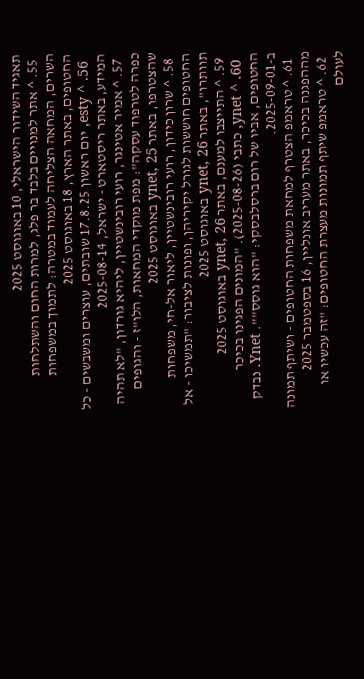תאגיד השידור הישראלי, 10 באוגוסט 2025
  55. ^ אתר למנויים בלבד בר פלג, למרות החום והשתלחות השרים, המחאה הצליחה לעמוד במטרה: לתמוך במשפחות החטופים, באתר הארץ, 18 באוגוסט 2025
  56. ^ esty, יום ראשון 17.8.25 שובתים, עוצרים ומשבשים - כל המידע, באתר ריסטארט - ישראל, 2025-08-14
  57. ^ אמיר אטינגר, רועי רובינשטיין, ליהיא גורדון, "לא תהיה כפרה לטרפוד עסקה": מפת מוקדי המחאות, הלו"ז - והגופים שהצטרפו, באתר ynet, 25 באוגוסט 2025
  58. ^ שרון כידון, רועי רובינשטיין, ליאור אל-חי, משפחות החטופים חוששות לגורל יקיריהן, ופונות לציבור: "תמשיכו - אל תוותרו", באתר ynet, 26 באוגוסט 2025
  59. ^ התייצבו למענם, באתר ynet, 26 באוגוסט 2025
  60. ^ ynet, כתבי (2025-08-26). "המונים הפגינו בכיכר החטופים, אביו של רום ברסלבסקי: "הוא גוסס"". Ynet. נבדק ב-2025-09-01.
  61. ^ טראמפ הצטרף למחאת משפחות החטופים - ושיתף תמונה מההפגנה בכיכר, באתר מעריב אונליין, 16 בספטמבר 2025
  62. ^ טראמפ שיתף תמונות מעצרת החטופים: "זה עכשיו או לעולם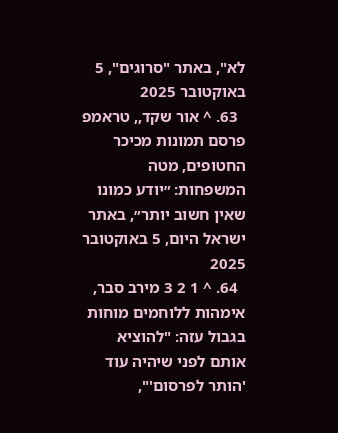לא", באתר "סרוגים", 5 באוקטובר 2025
  63. ^ אור שקד,, טראמפ פרסם תמונות מכיכר החטופים, מטה המשפחות: ״יודע כמונו שאין חשוב יותר״, באתר ישראל היום, 5 באוקטובר 2025
  64. ^ 1 2 3 מירב סבר, אימהות ללוחמים מוחות בגבול עזה: "להוציא אותם לפני שיהיה עוד 'הותר לפרסום'",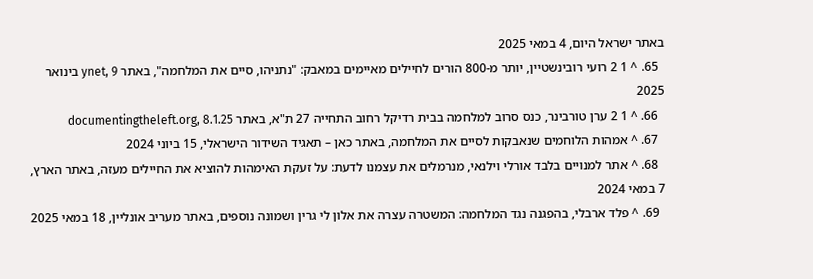באתר ישראל היום, 4 במאי 2025
  65. ^ 1 2 רועי רובינשטיין, יותר מ-800 הורים לחיילים מאיימים במאבק: "נתניהו, סיים את המלחמה", באתר ynet, 9 בינואר 2025
  66. ^ 1 2 ערן טורבינר, כנס סרוב למלחמה בבית רדיקל רחוב התחייה 27 ת"א, באתר documentingtheleft.org, 8.1.25
  67. ^ אמהות הלוחמים שנאבקות לסיים את המלחמה, באתר כאן – תאגיד השידור הישראלי, 15 ביוני 2024
  68. ^ אתר למנויים בלבד אורלי וילנאי, מנרמלים את עצמנו לדעת: על זעקת האימהות להוציא את החיילים מעזה, באתר הארץ, 7 במאי 2024
  69. ^ פלד ארבלי, בהפגנה נגד המלחמה: המשטרה עצרה את אלון לי גרין ושמונה נוספים, באתר מעריב אונליין, 18 במאי 2025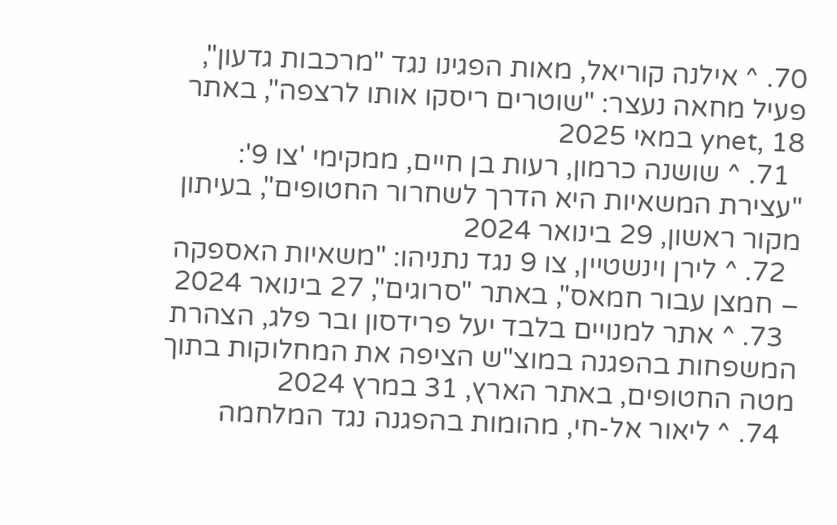70. ^ אילנה קוריאל, מאות הפגינו נגד "מרכבות גדעון", פעיל מחאה נעצר: "שוטרים ריסקו אותו לרצפה", באתר ynet, 18 במאי 2025
  71. ^ שושנה כרמון, רעות בן חיים, ממקימי 'צו 9': "עצירת המשאיות היא הדרך לשחרור החטופים", בעיתון מקור ראשון, 29 בינואר 2024
  72. ^ לירן וינשטיין, צו 9 נגד נתניהו: "משאיות האספקה – חמצן עבור חמאס", באתר "סרוגים", 27 בינואר 2024
  73. ^ אתר למנויים בלבד יעל פרידסון ובר פלג, הצהרת המשפחות בהפגנה במוצ"ש הציפה את המחלוקות בתוך מטה החטופים, באתר הארץ, 31 במרץ 2024
  74. ^ ליאור אל-חי, מהומות בהפגנה נגד המלחמה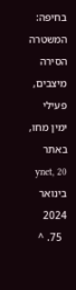בחיפה: המשטרה הסירה מיצבים, פעילי ימין מחו, באתר ynet, 20 בינואר 2024
  75. ^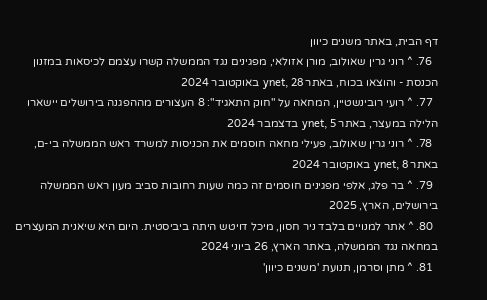דף הבית, באתר משנים כיוון
  76. ^ רוני גרין שאולוב, מורן אזולאי, מפגינים נגד הממשלה קשרו עצמם לכיסאות במזנון הכנסת - והוצאו בכוח, באתר ynet, 28 באוקטובר 2024
  77. ^ רועי רובינשטיין, המחאה על "חוק התאגיד": 8 העצורים מההפגנה בירושלים יישארו הלילה במעצר, באתר ynet, 5 בדצמבר 2024
  78. ^ רוני גרין שאולוב, פעילי מחאה חוסמים את הכניסות למשרד ראש הממשלה בי-ם, באתר ynet, 8 באוקטובר 2024
  79. ^ בר פלג, אלפי מפגינים חוסמים זה כמה שעות רחובות סביב מעון ראש הממשלה בירושלים, הארץ, 2025
  80. ^ אתר למנויים בלבד ניר חסון, מיכל דויטש היתה ביביסטית. היום היא שיאנית המעצרים במחאה נגד הממשלה, באתר הארץ, 26 ביוני 2024
  81. ^ מתן וסרמן, תנועת 'משנים כיוון'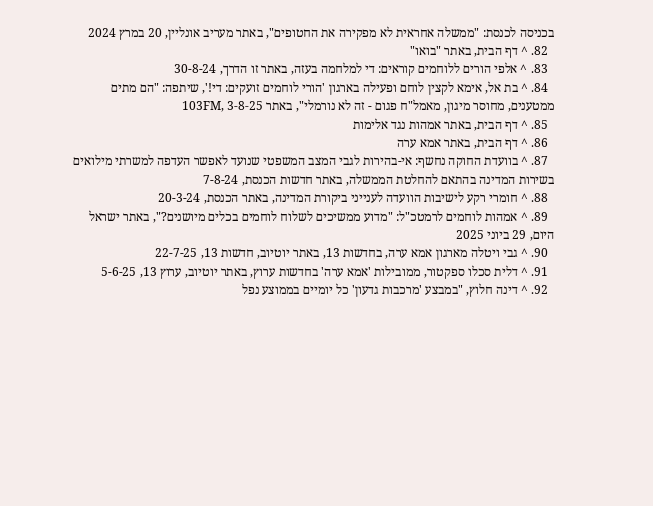בכניסה לכנסת: "ממשלה אחראית לא מפקירה את החטופים", באתר מעריב אונליין, 20 במרץ 2024
  82. ^ דף הבית, באתר "בואו"
  83. ^ אלפי הורים ללוחמים קוראים: די למלחמה בעזה, באתר זו הדרך, 30-8-24
  84. ^ בת אל, אימא לקצין לוחם ופעילה בארגון 'הורי לוחמים זועקים: די!', שיתפה: "הם מתים ממטענים, מחוסר מיגון, מאמל"ח פגום - זה לא נורמלי", באתר 103FM, 3-8-25
  85. ^ דף הבית, באתר אמהות נגד אלימות
  86. ^ דף הבית, באתר אמא ערה
  87. ^ בוועדת החוקה נחשף: אי-בהירות לגבי המצב המשפטי שנועד לאפשר העדפה למשרתי מילואים בשירות המדינה בהתאם להחלטת הממשלה, באתר חדשות הכנסת, 7-8-24
  88. ^ חומרי רקע לישיבות הוועדה לענייני ביקורת המדינה, באתר הכנסת, 20-3-24
  89. ^ אמהות לוחמים לרמטכ"ל: "מדוע ממשיכים לשלוח לוחמים בכלים מיושנים?", באתר ישראל היום, 29 ביוני 2025
  90. ^ גבי ויטלה מארגון אמא ערה, בחדשות 13, באתר יוטיוב, חדשות 13, 22-7-25
  91. ^ דלית סכלו ספקטור, ממובילות 'אמא ערה' בחדשות ערוץ, באתר יוטיוב, ערוץ 13, 5-6-25
  92. ^ דינה חלוץ, "במבצע 'מרכבות גדעון' כל יומיים בממוצע נפל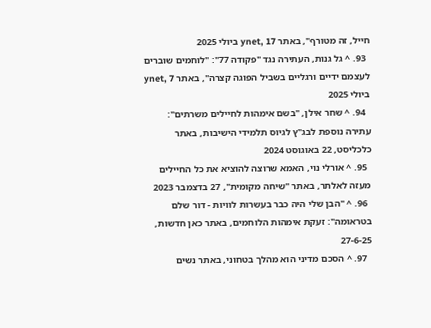חייל, זה מטורף", באתר ynet, 17 ביולי 2025
  93. ^ גל גנות, העתירה נגד "פקודה 77": "לוחמים שוברים לעצמם ידיים ורגליים בשביל הפוגה קצרה", באתר ynet, 7 ביולי 2025
  94. ^ שחר אילן, "בשם אימהות לחיילים משרתים": עתירה נוספת לבג"ץ לגיוס תלמידי הישיבות, באתר כלכליסט, 22 באוגוסט 2024
  95. ^ אורלי נוי, האמא שרוצה להוציא את כל החיילים מעזה לאלתר, באתר "שיחה מקומית", 27 בדצמבר 2023
  96. ^ "הבן שלי היה כבר בעשרות לוויות - דור שלם בטראומה": זעקת אימהות הלוחמים, באתר כאן חדשות, 27-6-25
  97. ^ הסכם מדיני הוא מהלך בטחוני, באתר נשים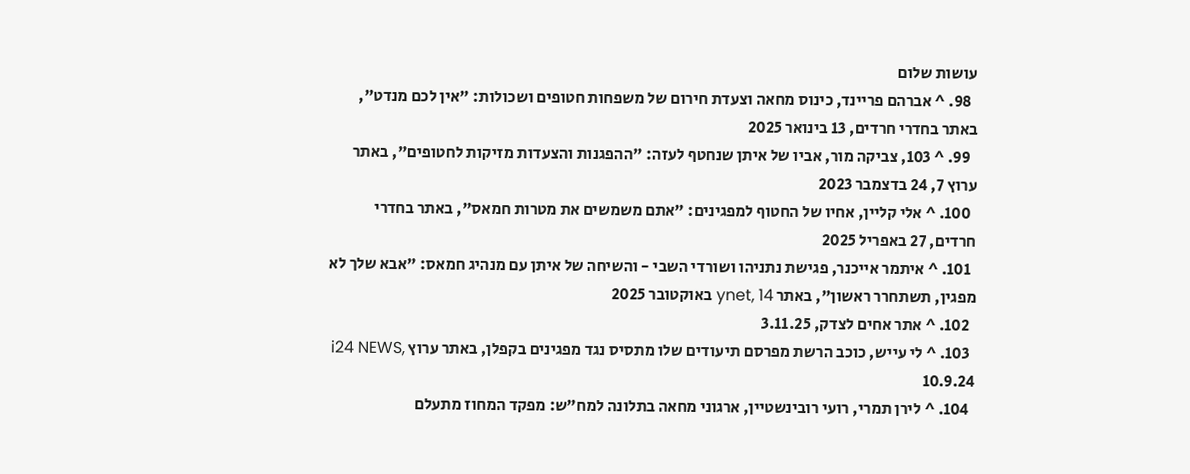עושות שלום
  98. ^ אברהם פריינד, כינוס מחאה וצעדת חירום של משפחות חטופים ושכולות: "אין לכם מנדט", באתר בחדרי חרדים, 13 בינואר 2025
  99. ^ 103, צביקה מור, אביו של איתן שנחטף לעזה: "ההפגנות והצעדות מזיקות לחטופים", באתר ערוץ 7, 24 בדצמבר 2023
  100. ^ אלי קליין, אחיו של החטוף למפגינים: "אתם משמשים את מטרות חמאס", באתר בחדרי חרדים, 27 באפריל 2025
  101. ^ איתמר אייכנר, פגישת נתניהו ושורדי השבי - והשיחה של איתן עם מנהיג חמאס: "אבא שלך לא מפגין, תשתחרר ראשון", באתר ynet, 14 באוקטובר 2025
  102. ^ אתר אחים לצדק, 3.11.25
  103. ^ לי עייש, כוכב הרשת מפרסם תיעודים שלו מתסיס נגד מפגינים בקפלן, באתר ערוץ i24 NEWS, 10.9.24
  104. ^ לירן תמרי, רועי רובינשטיין, ארגוני מחאה בתלונה למח"ש: מפקד המחוז מתעלם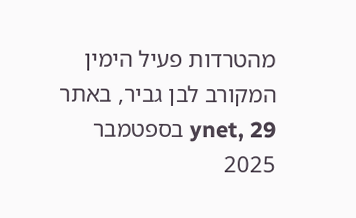מהטרדות פעיל הימין המקורב לבן גביר, באתר ynet, 29 בספטמבר 2025